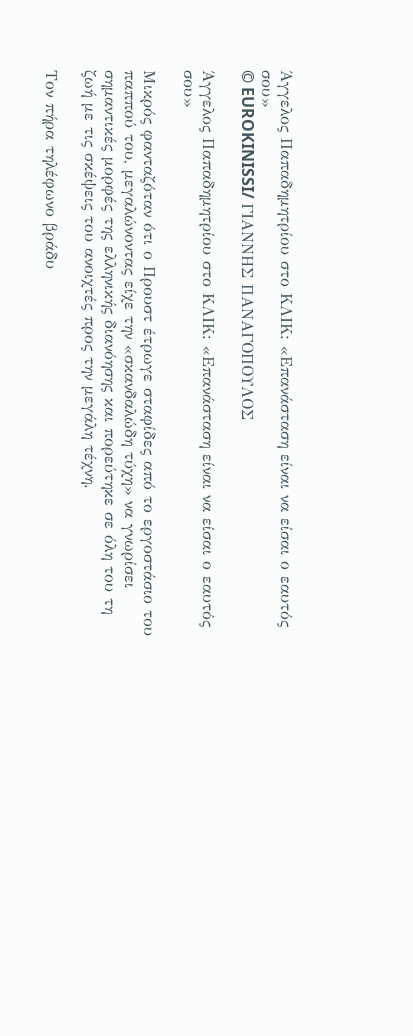Άγγελος Παπαδημητρίου στο ΚΛΙΚ: «Επανάσταση είναι να είσαι ο εαυτός σου»
© EUROKINISSI/ ΓΙΑΝΝΗΣ ΠΑΝΑΓΟΠΟΥΛΟΣ

Άγγελος Παπαδημητρίου στο ΚΛΙΚ: «Επανάσταση είναι να είσαι ο εαυτός σου»

Μικρός φανταζόταν ότι ο Προυστ έτρωγε σταφίδες από το εργοστάσιο του παππού του, μεγαλώνοντας είχε την «σκανδαλώδη τύχη» να γνωρίσει σημαντικές μορφές της ελληνικής διανόησης και πορεύτηκε σε όλη του τη ζωή με τις σκέψεις του ανοιχτές προς την μεγάλη τέχνη.

Τον πήρα τηλέφωνο βράδυ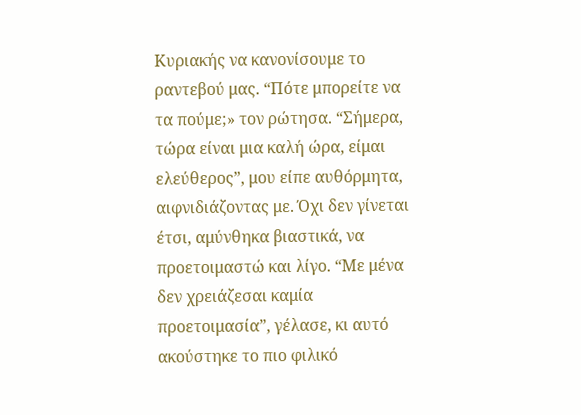Κυριακής να κανονίσουμε το ραντεβού μας. “Πότε μπορείτε να τα πούμε;» τον ρώτησα. “Σήμερα, τώρα είναι μια καλή ώρα, είμαι ελεύθερος”, μου είπε αυθόρμητα, αιφνιδιάζοντας με. Όχι δεν γίνεται έτσι, αμύνθηκα βιαστικά, να προετοιμαστώ και λίγο. “Με μένα δεν χρειάζεσαι καμία προετοιμασία”, γέλασε, κι αυτό ακούστηκε το πιο φιλικό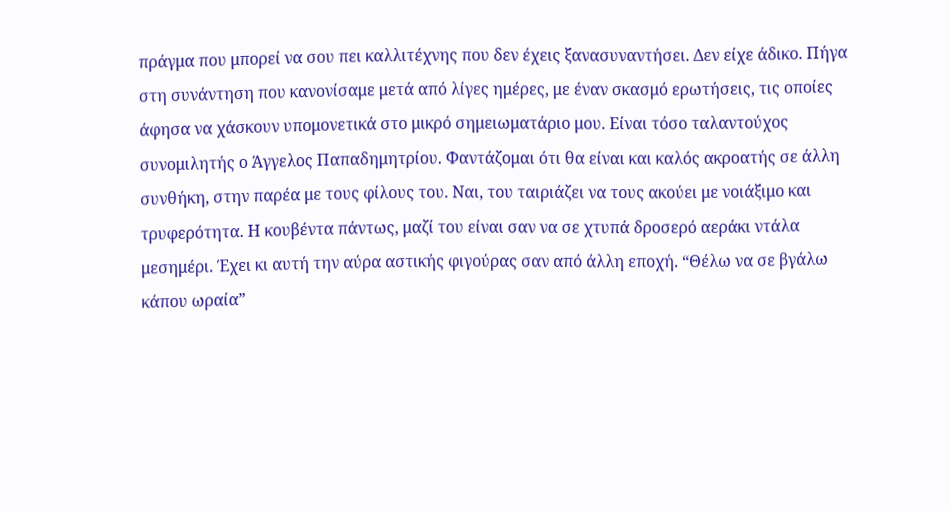πράγμα που μπορεί να σου πει καλλιτέχνης που δεν έχεις ξανασυναντήσει. Δεν είχε άδικο. Πήγα στη συνάντηση που κανονίσαμε μετά από λίγες ημέρες, με έναν σκασμό ερωτήσεις, τις οποίες άφησα να χάσκουν υπομονετικά στο μικρό σημειωματάριο μου. Είναι τόσο ταλαντούχος συνομιλητής ο Άγγελος Παπαδημητρίου. Φαντάζομαι ότι θα είναι και καλός ακροατής σε άλλη συνθήκη, στην παρέα με τους φίλους του. Ναι, του ταιριάζει να τους ακούει με νοιάξιμο και τρυφερότητα. Η κουβέντα πάντως, μαζί του είναι σαν να σε χτυπά δροσερό αεράκι ντάλα μεσημέρι. Έχει κι αυτή την αύρα αστικής φιγούρας σαν από άλλη εποχή. “Θέλω να σε βγάλω κάπου ωραία”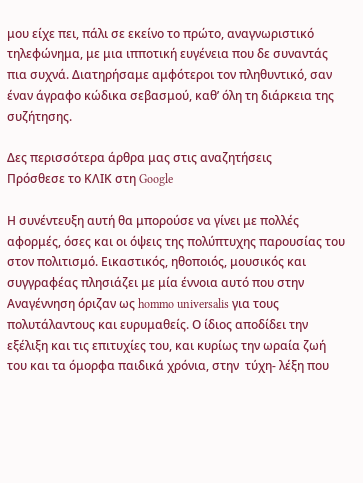μου είχε πει, πάλι σε εκείνο το πρώτο, αναγνωριστικό τηλεφώνημα, με μια ιπποτική ευγένεια που δε συναντάς πια συχνά. Διατηρήσαμε αμφότεροι τον πληθυντικό, σαν έναν άγραφο κώδικα σεβασμού, καθ’ όλη τη διάρκεια της συζήτησης.

Δες περισσότερα άρθρα μας στις αναζητήσεις
Πρόσθεσε το ΚΛΙΚ στη Google

Η συνέντευξη αυτή θα μπορούσε να γίνει με πολλές αφορμές, όσες και οι όψεις της πολύπτυχης παρουσίας του στον πολιτισμό. Εικαστικός, ηθοποιός, μουσικός και συγγραφέας πλησιάζει με μία έννοια αυτό που στην Αναγέννηση όριζαν ως hommo universalis για τους πολυτάλαντους και ευρυμαθείς. Ο ίδιος αποδίδει την εξέλιξη και τις επιτυχίες του, και κυρίως την ωραία ζωή του και τα όμορφα παιδικά χρόνια, στην  τύχη- λέξη που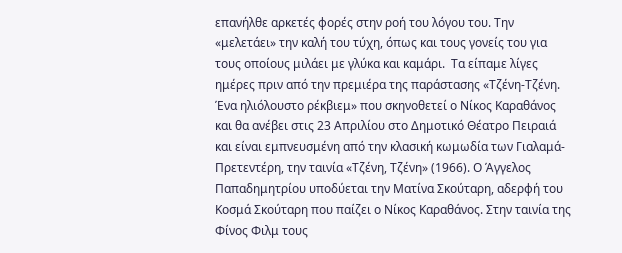επανήλθε αρκετές φορές στην ροή του λόγου του. Την «μελετάει» την καλή του τύχη, όπως και τους γονείς του για τους οποίους μιλάει με γλύκα και καμάρι.  Τα είπαμε λίγες ημέρες πριν από την πρεμιέρα της παράστασης «Τζένη-Τζένη. Ένα ηλιόλουστο ρέκβιεμ» που σκηνοθετεί ο Νίκος Καραθάνος και θα ανέβει στις 23 Απριλίου στο Δημοτικό Θέατρο Πειραιά και είναι εμπνευσμένη από την κλασική κωμωδία των Γιαλαμά-Πρετεντέρη, την ταινία «Τζένη, Τζένη» (1966). Ο Άγγελος Παπαδημητρίου υποδύεται την Ματίνα Σκούταρη, αδερφή του Κοσμά Σκούταρη που παίζει ο Νίκος Καραθάνος. Στην ταινία της Φίνος Φιλμ τους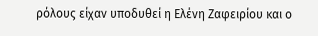ρόλους είχαν υποδυθεί η Ελένη Ζαφειρίου και ο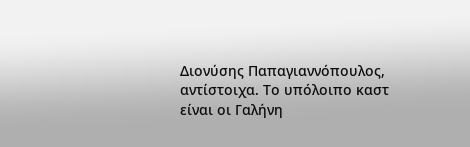Διονύσης Παπαγιαννόπουλος, αντίστοιχα. Το υπόλοιπο καστ είναι οι Γαλήνη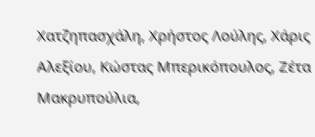Χατζηπασχάλη, Χρήστος Λούλης, Χάρις Αλεξίου, Κώστας Μπερικόπουλος, Ζέτα Μακρυπούλια,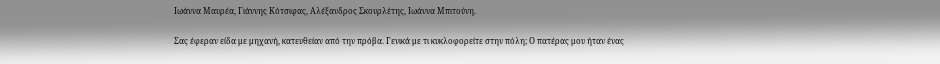Ιωάννα Μαυρέα, Γιάννης Κότσιφας, Αλέξανδρος Σκουρλέτης, Ιωάννα Μπιτούνη.

Σας έφεραν είδα με μηχανή, κατευθείαν από την πρόβα. Γενικά με τι κυκλοφορείτε στην πόλη; Ο πατέρας μου ήταν ένας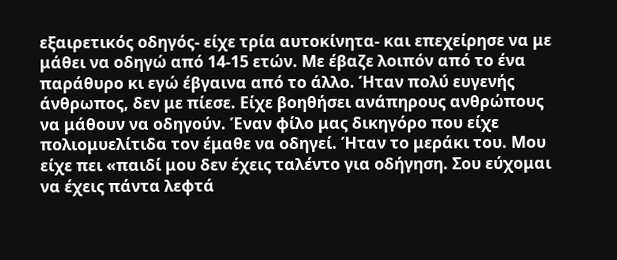εξαιρετικός οδηγός- είχε τρία αυτοκίνητα- και επεχείρησε να με μάθει να οδηγώ από 14-15 ετών. Με έβαζε λοιπόν από το ένα παράθυρο κι εγώ έβγαινα από το άλλο. Ήταν πολύ ευγενής άνθρωπος, δεν με πίεσε. Είχε βοηθήσει ανάπηρους ανθρώπους να μάθουν να οδηγούν. Έναν φίλο μας δικηγόρο που είχε πολιομυελίτιδα τον έμαθε να οδηγεί. Ήταν το μεράκι του. Μου είχε πει «παιδί μου δεν έχεις ταλέντο για οδήγηση. Σου εύχομαι να έχεις πάντα λεφτά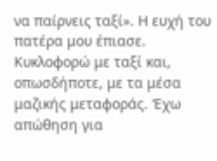να παίρνεις ταξί». Η ευχή του πατέρα μου έπιασε. Κυκλοφορώ με ταξί και, οπωσδήποτε, με τα μέσα μαζικής μεταφοράς. ‘Εχω απώθηση για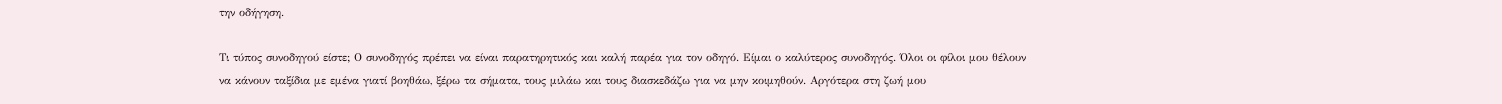την οδήγηση.

Τι τύπος συνοδηγού είστε; Ο συνοδηγός πρέπει να είναι παρατηρητικός και καλή παρέα για τον οδηγό. Είμαι ο καλύτερος συνοδηγός. Όλοι οι φίλοι μου θέλουν να κάνουν ταξίδια με εμένα γιατί βοηθάω, ξέρω τα σήματα, τους μιλάω και τους διασκεδάζω για να μην κοιμηθούν. Αργότερα στη ζωή μου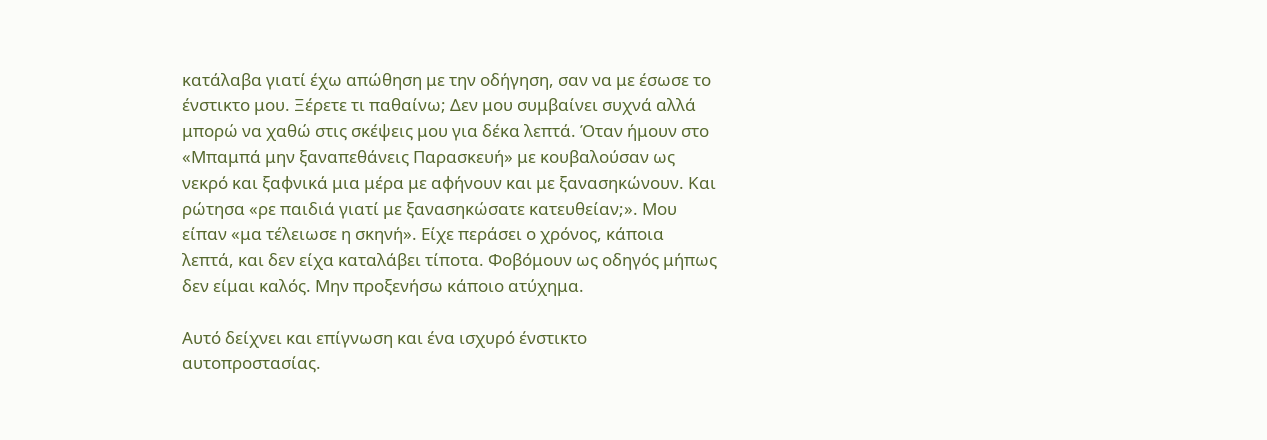κατάλαβα γιατί έχω απώθηση με την οδήγηση, σαν να με έσωσε το ένστικτο μου. Ξέρετε τι παθαίνω; Δεν μου συμβαίνει συχνά αλλά μπορώ να χαθώ στις σκέψεις μου για δέκα λεπτά. Όταν ήμουν στο «Μπαμπά μην ξαναπεθάνεις Παρασκευή» με κουβαλούσαν ως νεκρό και ξαφνικά μια μέρα με αφήνουν και με ξανασηκώνουν. Και ρώτησα «ρε παιδιά γιατί με ξανασηκώσατε κατευθείαν;». Μου είπαν «μα τέλειωσε η σκηνή». Είχε περάσει ο χρόνος, κάποια λεπτά, και δεν είχα καταλάβει τίποτα. Φοβόμουν ως οδηγός μήπως δεν είμαι καλός. Μην προξενήσω κάποιο ατύχημα.

Αυτό δείχνει και επίγνωση και ένα ισχυρό ένστικτο αυτοπροστασίας.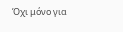Όχι μόνο για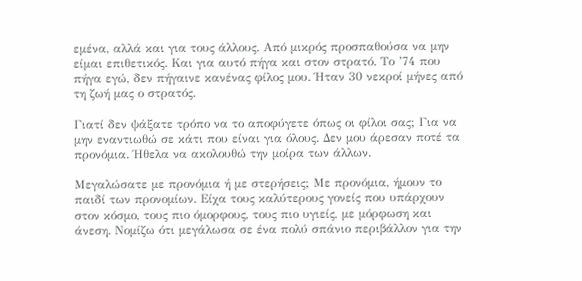εμένα, αλλά και για τους άλλους. Από μικρός προσπαθούσα να μην είμαι επιθετικός. Και για αυτό πήγα και στον στρατό. Το ’74 που πήγα εγώ, δεν πήγαινε κανένας φίλος μου. Ήταν 30 νεκροί μήνες από τη ζωή μας ο στρατός.

Γιατί δεν ψάξατε τρόπο να το αποφύγετε όπως οι φίλοι σας; Για να μην εναντιωθώ σε κάτι που είναι για όλους. Δεν μου άρεσαν ποτέ τα προνόμια. Ήθελα να ακολουθώ την μοίρα των άλλων.

Μεγαλώσατε με προνόμια ή με στερήσεις; Με προνόμια, ήμουν το παιδί των προνομίων. Είχα τους καλύτερους γονείς που υπάρχουν στον κόσμο, τους πιο όμορφους, τους πιο υγιείς, με μόρφωση και άνεση. Νομίζω ότι μεγάλωσα σε ένα πολύ σπάνιο περιβάλλον για την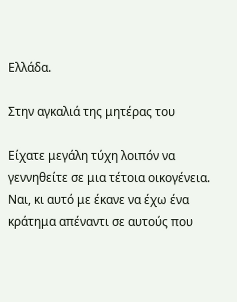Ελλάδα.

Στην αγκαλιά της μητέρας του

Είχατε μεγάλη τύχη λοιπόν να γεννηθείτε σε μια τέτοια οικογένεια. Ναι, κι αυτό με έκανε να έχω ένα κράτημα απέναντι σε αυτούς που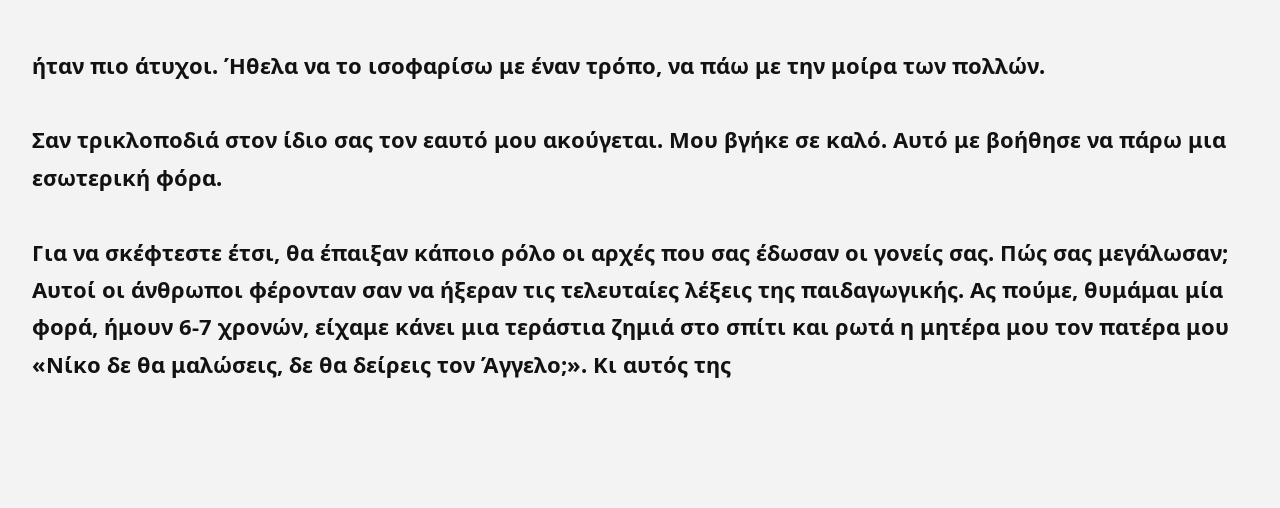ήταν πιο άτυχοι. Ήθελα να το ισοφαρίσω με έναν τρόπο, να πάω με την μοίρα των πολλών.

Σαν τρικλοποδιά στον ίδιο σας τον εαυτό μου ακούγεται. Μου βγήκε σε καλό. Αυτό με βοήθησε να πάρω μια εσωτερική φόρα.

Για να σκέφτεστε έτσι, θα έπαιξαν κάποιο ρόλο οι αρχές που σας έδωσαν οι γονείς σας. Πώς σας μεγάλωσαν; Αυτοί οι άνθρωποι φέρονταν σαν να ήξεραν τις τελευταίες λέξεις της παιδαγωγικής. Ας πούμε, θυμάμαι μία φορά, ήμουν 6-7 χρονών, είχαμε κάνει μια τεράστια ζημιά στο σπίτι και ρωτά η μητέρα μου τον πατέρα μου «Νίκο δε θα μαλώσεις, δε θα δείρεις τον Άγγελο;». Κι αυτός της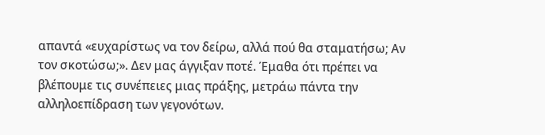απαντά «ευχαρίστως να τον δείρω, αλλά πού θα σταματήσω; Αν τον σκοτώσω;». Δεν μας άγγιξαν ποτέ. Έμαθα ότι πρέπει να βλέπουμε τις συνέπειες μιας πράξης, μετράω πάντα την αλληλοεπίδραση των γεγονότων.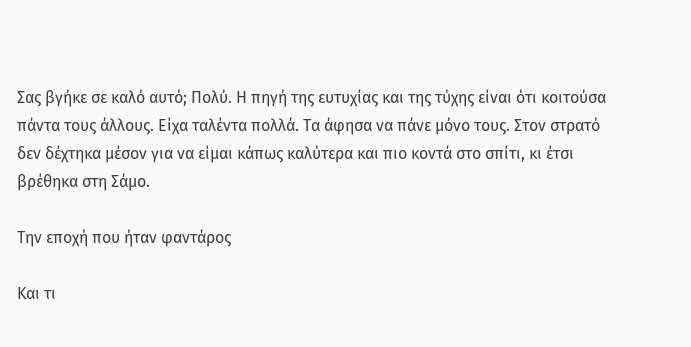Σας βγήκε σε καλό αυτό; Πολύ. Η πηγή της ευτυχίας και της τύχης είναι ότι κοιτούσα πάντα τους άλλους. Είχα ταλέντα πολλά. Τα άφησα να πάνε μόνο τους. Στον στρατό δεν δέχτηκα μέσον για να είμαι κάπως καλύτερα και πιο κοντά στο σπίτι, κι έτσι βρέθηκα στη Σάμο.

Την εποχή που ήταν φαντάρος

Και τι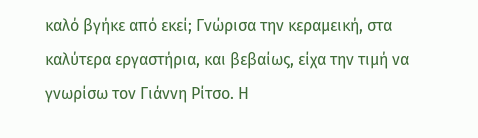καλό βγήκε από εκεί; Γνώρισα την κεραμεική, στα καλύτερα εργαστήρια, και βεβαίως, είχα την τιμή να γνωρίσω τον Γιάννη Ρίτσο. Η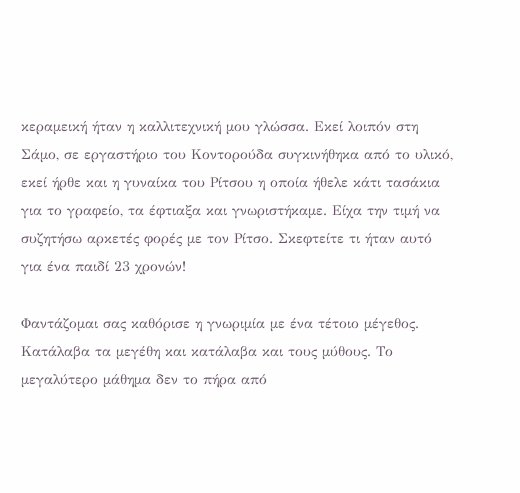κεραμεική ήταν η καλλιτεχνική μου γλώσσα. Εκεί λοιπόν στη Σάμο, σε εργαστήριο του Κοντορούδα συγκινήθηκα από το υλικό, εκεί ήρθε και η γυναίκα του Ρίτσου η οποία ήθελε κάτι τασάκια για το γραφείο, τα έφτιαξα και γνωριστήκαμε. Είχα την τιμή να συζητήσω αρκετές φορές με τον Ρίτσο. Σκεφτείτε τι ήταν αυτό για ένα παιδί 23 χρονών!

Φαντάζομαι σας καθόρισε η γνωριμία με ένα τέτοιο μέγεθος. Κατάλαβα τα μεγέθη και κατάλαβα και τους μύθους. Το μεγαλύτερο μάθημα δεν το πήρα από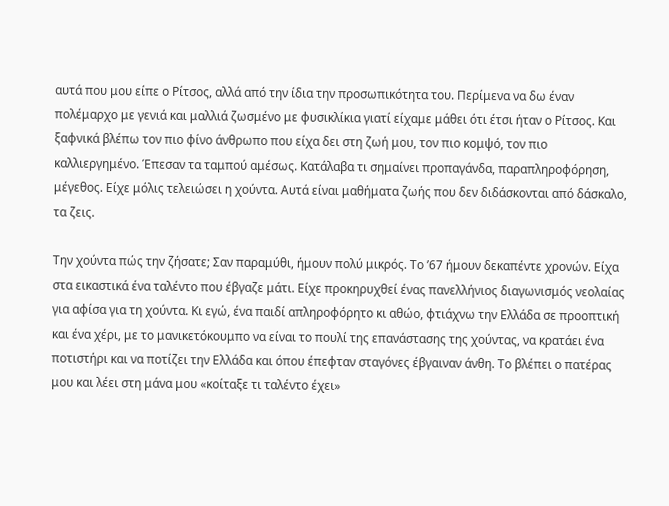αυτά που μου είπε ο Ρίτσος, αλλά από την ίδια την προσωπικότητα του. Περίμενα να δω έναν πολέμαρχο με γενιά και μαλλιά ζωσμένο με φυσικλίκια γιατί είχαμε μάθει ότι έτσι ήταν ο Ρίτσος. Και ξαφνικά βλέπω τον πιο φίνο άνθρωπο που είχα δει στη ζωή μου, τον πιο κομψό, τον πιο καλλιεργημένο. Έπεσαν τα ταμπού αμέσως. Κατάλαβα τι σημαίνει προπαγάνδα, παραπληροφόρηση, μέγεθος. Είχε μόλις τελειώσει η χούντα. Αυτά είναι μαθήματα ζωής που δεν διδάσκονται από δάσκαλο, τα ζεις.

Την χούντα πώς την ζήσατε; Σαν παραμύθι, ήμουν πολύ μικρός. Το ’67 ήμουν δεκαπέντε χρονών. Είχα στα εικαστικά ένα ταλέντο που έβγαζε μάτι. Είχε προκηρυχθεί ένας πανελλήνιος διαγωνισμός νεολαίας για αφίσα για τη χούντα. Κι εγώ, ένα παιδί απληροφόρητο κι αθώο, φτιάχνω την Ελλάδα σε προοπτική και ένα χέρι, με το μανικετόκουμπο να είναι το πουλί της επανάστασης της χούντας, να κρατάει ένα ποτιστήρι και να ποτίζει την Ελλάδα και όπου έπεφταν σταγόνες έβγαιναν άνθη. Το βλέπει ο πατέρας μου και λέει στη μάνα μου «κοίταξε τι ταλέντο έχει»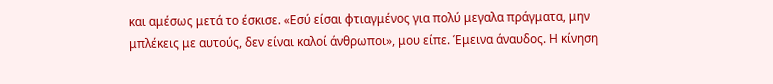και αμέσως μετά το έσκισε. «Εσύ είσαι φτιαγμένος για πολύ μεγαλα πράγματα, μην μπλέκεις με αυτούς, δεν είναι καλοί άνθρωποι», μου είπε. Έμεινα άναυδος. Η κίνηση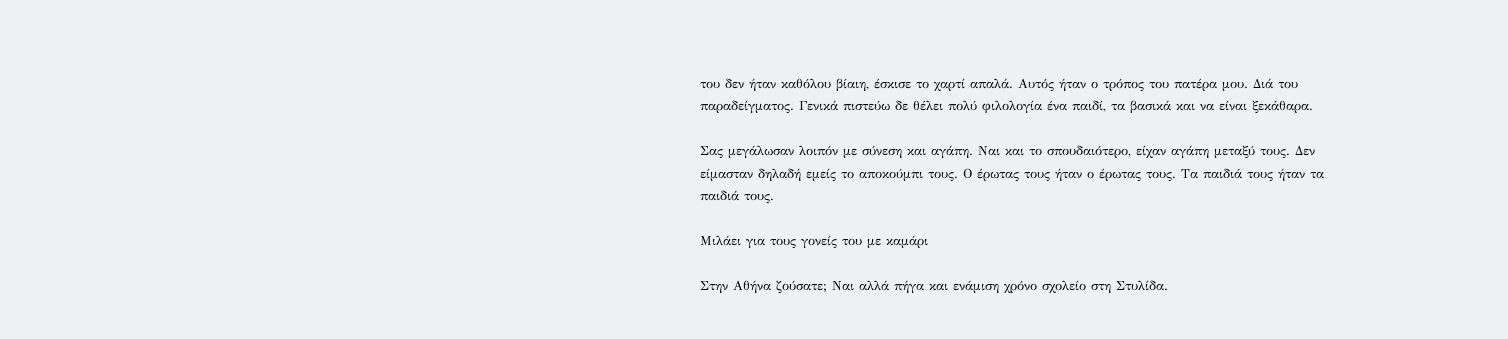του δεν ήταν καθόλου βίαιη, έσκισε το χαρτί απαλά. Αυτός ήταν ο τρόπος του πατέρα μου. Διά του παραδείγματος. Γενικά πιστεύω δε θέλει πολύ φιλολογία ένα παιδί, τα βασικά και να είναι ξεκάθαρα.

Σας μεγάλωσαν λοιπόν με σύνεση και αγάπη. Ναι και το σπουδαιότερο, είχαν αγάπη μεταξύ τους. Δεν είμασταν δηλαδή εμείς το αποκούμπι τους. Ο έρωτας τους ήταν ο έρωτας τους. Τα παιδιά τους ήταν τα παιδιά τους.

Μιλάει για τους γονείς του με καμάρι

Στην Αθήνα ζούσατε; Ναι αλλά πήγα και ενάμιση χρόνο σχολείο στη Στυλίδα.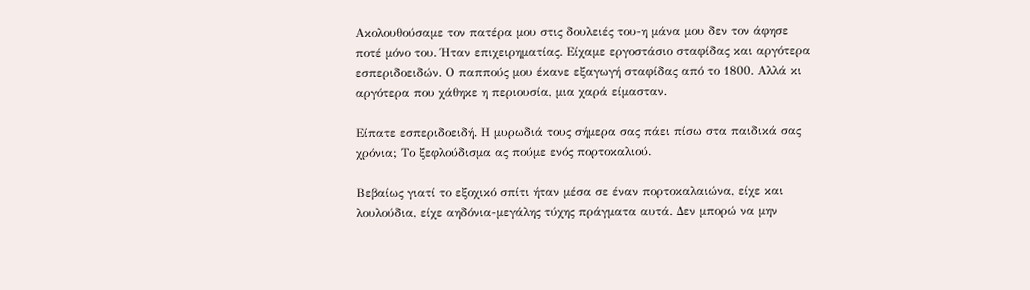Ακολουθούσαμε τον πατέρα μου στις δουλειές του-η μάνα μου δεν τον άφησε ποτέ μόνο του. Ήταν επιχειρηματίας. Είχαμε εργοστάσιο σταφίδας και αργότερα εσπεριδοειδών. Ο παππούς μου έκανε εξαγωγή σταφίδας από το 1800. Αλλά κι αργότερα που χάθηκε η περιουσία, μια χαρά είμασταν.

Είπατε εσπεριδοειδή. Η μυρωδιά τους σήμερα σας πάει πίσω στα παιδικά σας χρόνια; Το ξεφλούδισμα ας πούμε ενός πορτοκαλιού.

Βεβαίως γιατί το εξοχικό σπίτι ήταν μέσα σε έναν πορτοκαλαιώνα, είχε και λουλούδια, είχε αηδόνια-μεγάλης τύχης πράγματα αυτά. Δεν μπορώ να μην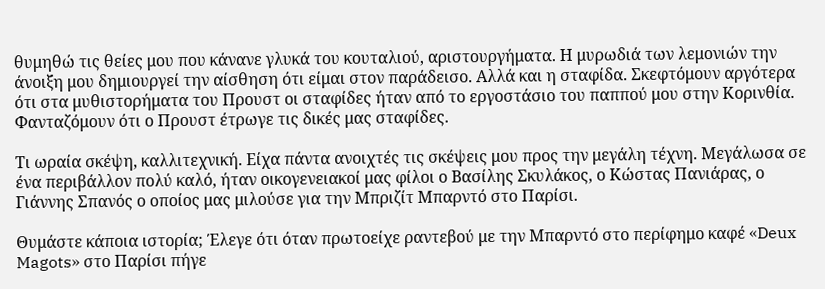θυμηθώ τις θείες μου που κάνανε γλυκά του κουταλιού, αριστουργήματα. Η μυρωδιά των λεμονιών την άνοιξη μου δημιουργεί την αίσθηση ότι είμαι στον παράδεισο. Αλλά και η σταφίδα. Σκεφτόμουν αργότερα ότι στα μυθιστορήματα του Προυστ οι σταφίδες ήταν από το εργοστάσιο του παππού μου στην Κορινθία. Φανταζόμουν ότι ο Προυστ έτρωγε τις δικές μας σταφίδες.

Τι ωραία σκέψη, καλλιτεχνική. Είχα πάντα ανοιχτές τις σκέψεις μου προς την μεγάλη τέχνη. Μεγάλωσα σε ένα περιβάλλον πολύ καλό, ήταν οικογενειακοί μας φίλοι ο Βασίλης Σκυλάκος, ο Κώστας Πανιάρας, ο Γιάννης Σπανός ο οποίος μας μιλούσε για την Μπριζίτ Μπαρντό στο Παρίσι.

Θυμάστε κάποια ιστορία; Έλεγε ότι όταν πρωτοείχε ραντεβού με την Μπαρντό στο περίφημο καφέ «Deux Magots» στο Παρίσι πήγε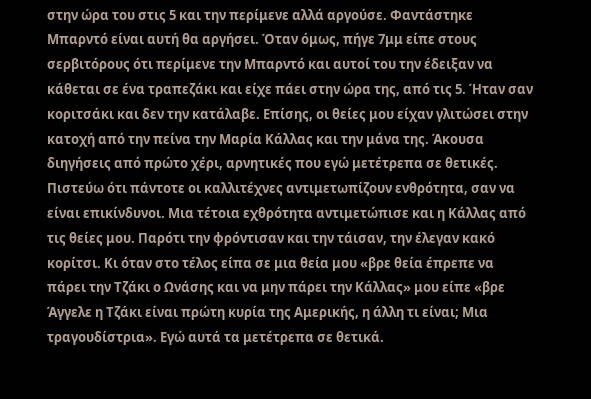στην ώρα του στις 5 και την περίμενε αλλά αργούσε. Φαντάστηκε Μπαρντό είναι αυτή θα αργήσει. Όταν όμως, πήγε 7μμ είπε στους σερβιτόρους ότι περίμενε την Μπαρντό και αυτοί του την έδειξαν να κάθεται σε ένα τραπεζάκι και είχε πάει στην ώρα της, από τις 5. Ήταν σαν κοριτσάκι και δεν την κατάλαβε. Επίσης, οι θείες μου είχαν γλιτώσει στην κατοχή από την πείνα την Μαρία Κάλλας και την μάνα της. Άκουσα διηγήσεις από πρώτο χέρι, αρνητικές που εγώ μετέτρεπα σε θετικές. Πιστεύω ότι πάντοτε οι καλλιτέχνες αντιμετωπίζουν ενθρότητα, σαν να είναι επικίνδυνοι. Μια τέτοια εχθρότητα αντιμετώπισε και η Κάλλας από τις θείες μου. Παρότι την φρόντισαν και την τάισαν, την έλεγαν κακό κορίτσι. Κι όταν στο τέλος είπα σε μια θεία μου «βρε θεία έπρεπε να πάρει την Τζάκι ο Ωνάσης και να μην πάρει την Κάλλας» μου είπε «βρε Άγγελε η Τζάκι είναι πρώτη κυρία της Αμερικής, η άλλη τι είναι; Μια τραγουδίστρια». Εγώ αυτά τα μετέτρεπα σε θετικά.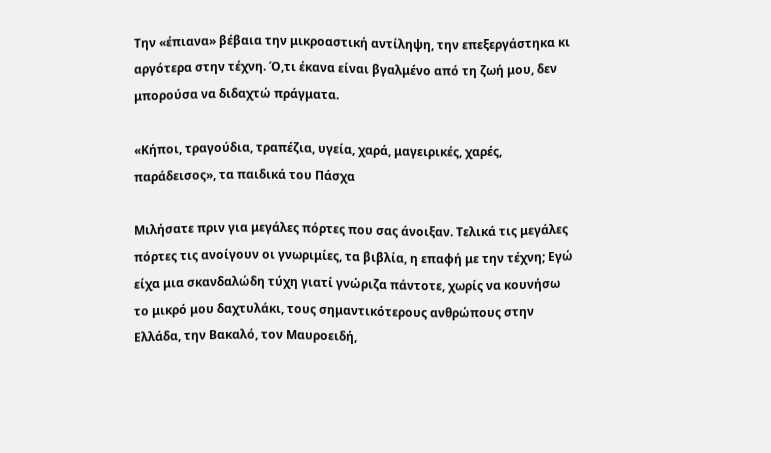Την «έπιανα» βέβαια την μικροαστική αντίληψη, την επεξεργάστηκα κι αργότερα στην τέχνη. Ό,τι έκανα είναι βγαλμένο από τη ζωή μου, δεν μπορούσα να διδαχτώ πράγματα.

«Κήποι, τραγούδια, τραπέζια, υγεία, χαρά, μαγειρικές, χαρές, παράδεισος», τα παιδικά του Πάσχα

Μιλήσατε πριν για μεγάλες πόρτες που σας άνοιξαν. Τελικά τις μεγάλες πόρτες τις ανοίγουν oι γνωριμίες, τα βιβλία, η επαφή με την τέχνη; Εγώ είχα μια σκανδαλώδη τύχη γιατί γνώριζα πάντοτε, χωρίς να κουνήσω το μικρό μου δαχτυλάκι, τους σημαντικότερους ανθρώπους στην Ελλάδα, την Βακαλό, τον Μαυροειδή,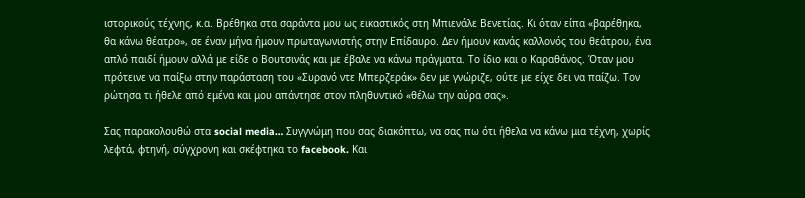ιστορικούς τέχνης, κ.α. Βρέθηκα στα σαράντα μου ως εικαστικός στη Μπιενάλε Βενετίας. Κι όταν είπα «βαρέθηκα, θα κάνω θέατρο», σε έναν μήνα ήμουν πρωταγωνιστής στην Επίδαυρο. Δεν ήμουν κανάς καλλονός του θεάτρου, ένα απλό παιδί ήμουν αλλά με είδε ο Βουτσινάς και με έβαλε να κάνω πράγματα. Το ίδιο και ο Καραθάνος. Όταν μου πρότεινε να παίξω στην παράσταση του «Συρανό ντε Μπερζεράκ» δεν με γνώριζε, ούτε με είχε δει να παίζω. Τον ρώτησα τι ήθελε από εμένα και μου απάντησε στον πληθυντικό «θέλω την αύρα σας».

Σας παρακολουθώ στα social media… Συγγνώμη που σας διακόπτω, να σας πω ότι ήθελα να κάνω μια τέχνη, χωρίς λεφτά, φτηνή, σύγχρονη και σκέφτηκα το facebook. Και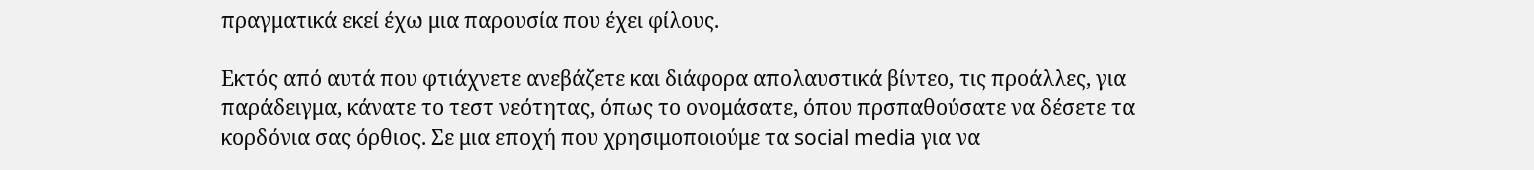πραγματικά εκεί έχω μια παρουσία που έχει φίλους.

Εκτός από αυτά που φτιάχνετε ανεβάζετε και διάφορα απολαυστικά βίντεο, τις προάλλες, για παράδειγμα, κάνατε το τεστ νεότητας, όπως το ονομάσατε, όπου πρσπαθούσατε να δέσετε τα κορδόνια σας όρθιος. Σε μια εποχή που χρησιμοποιούμε τα social media για να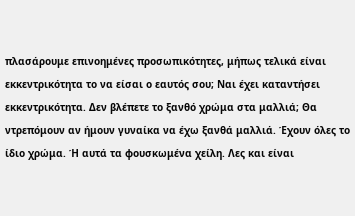πλασάρουμε επινοημένες προσωπικότητες, μήπως τελικά είναι εκκεντρικότητα το να είσαι ο εαυτός σου; Ναι έχει καταντήσει εκκεντρικότητα. Δεν βλέπετε το ξανθό χρώμα στα μαλλιά; Θα ντρεπόμουν αν ήμουν γυναίκα να έχω ξανθά μαλλιά. Έχουν όλες το ίδιο χρώμα. Ή αυτά τα φουσκωμένα χείλη. Λες και είναι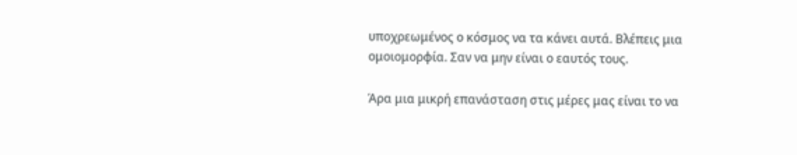υποχρεωμένος ο κόσμος να τα κάνει αυτά. Βλέπεις μια ομοιομορφία. Σαν να μην είναι ο εαυτός τους.

Άρα μια μικρή επανάσταση στις μέρες μας είναι το να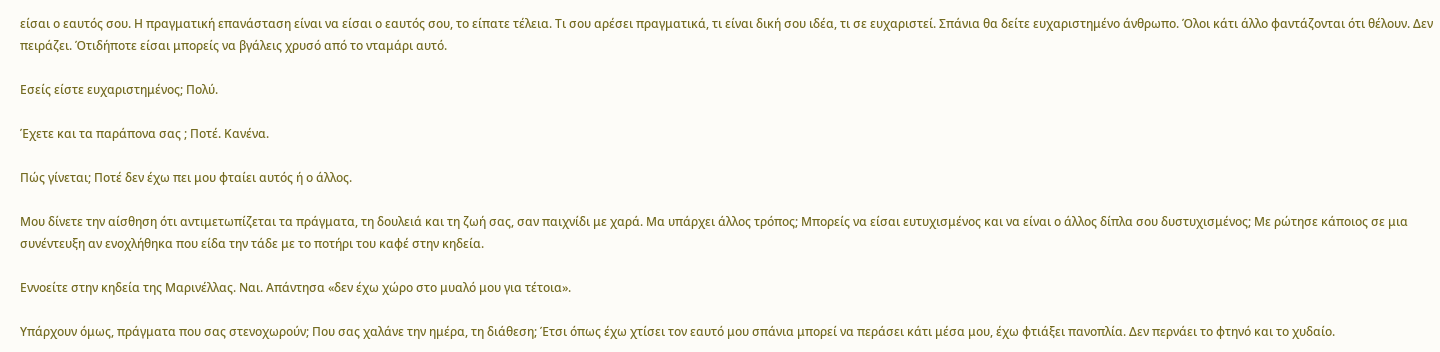είσαι ο εαυτός σου. Η πραγματική επανάσταση είναι να είσαι ο εαυτός σου, το είπατε τέλεια. Τι σου αρέσει πραγματικά, τι είναι δική σου ιδέα, τι σε ευχαριστεί. Σπάνια θα δείτε ευχαριστημένο άνθρωπο. Όλοι κάτι άλλο φαντάζονται ότι θέλουν. Δεν πειράζει. Ότιδήποτε είσαι μπορείς να βγάλεις χρυσό από το νταμάρι αυτό.

Εσείς είστε ευχαριστημένος; Πολύ.

Έχετε και τα παράπονα σας ; Ποτέ. Κανένα.

Πώς γίνεται; Ποτέ δεν έχω πει μου φταίει αυτός ή ο άλλος.

Μου δίνετε την αίσθηση ότι αντιμετωπίζεται τα πράγματα, τη δουλειά και τη ζωή σας, σαν παιχνίδι με χαρά. Μα υπάρχει άλλος τρόπος; Μπορείς να είσαι ευτυχισμένος και να είναι ο άλλος δίπλα σου δυστυχισμένος; Με ρώτησε κάποιος σε μια συνέντευξη αν ενοχλήθηκα που είδα την τάδε με το ποτήρι του καφέ στην κηδεία.

Εννοείτε στην κηδεία της Μαρινέλλας. Ναι. Απάντησα «δεν έχω χώρο στο μυαλό μου για τέτοια».

Υπάρχουν όμως, πράγματα που σας στενοχωρούν; Που σας χαλάνε την ημέρα, τη διάθεση; Έτσι όπως έχω χτίσει τον εαυτό μου σπάνια μπορεί να περάσει κάτι μέσα μου, έχω φτιάξει πανοπλία. Δεν περνάει το φτηνό και το χυδαίο.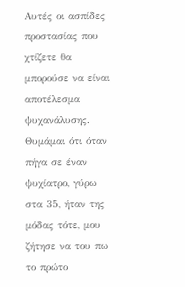Αυτές οι ασπίδες προστασίας που χτίζετε θα μπορούσε να είναι αποτέλεσμα ψυχανάλυσης. Θυμάμαι ότι όταν πήγα σε έναν ψυχίατρο, γύρω στα 35, ήταν της μόδας τότε, μου ζήτησε να του πω το πρώτο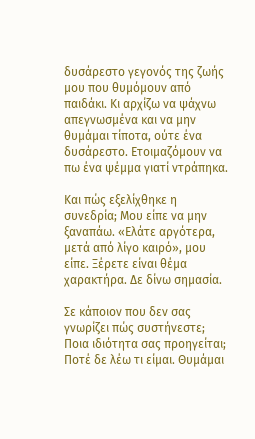δυσάρεστο γεγονός της ζωής μου που θυμόμουν από παιδάκι. Κι αρχίζω να ψάχνω απεγνωσμένα και να μην θυμάμαι τίποτα, ούτε ένα δυσάρεστο. Ετοιμαζόμουν να πω ένα ψέμμα γιατί ντράπηκα.

Και πώς εξελίχθηκε η συνεδρία; Μου είπε να μην ξαναπάω. «Ελάτε αργότερα, μετά από λίγο καιρό», μου είπε. Ξέρετε είναι θέμα χαρακτήρα. Δε δίνω σημασία.

Σε κάποιον που δεν σας γνωρίζει πώς συστήνεστε; Ποια ιδιότητα σας προηγείται; Ποτέ δε λέω τι είμαι. Θυμάμαι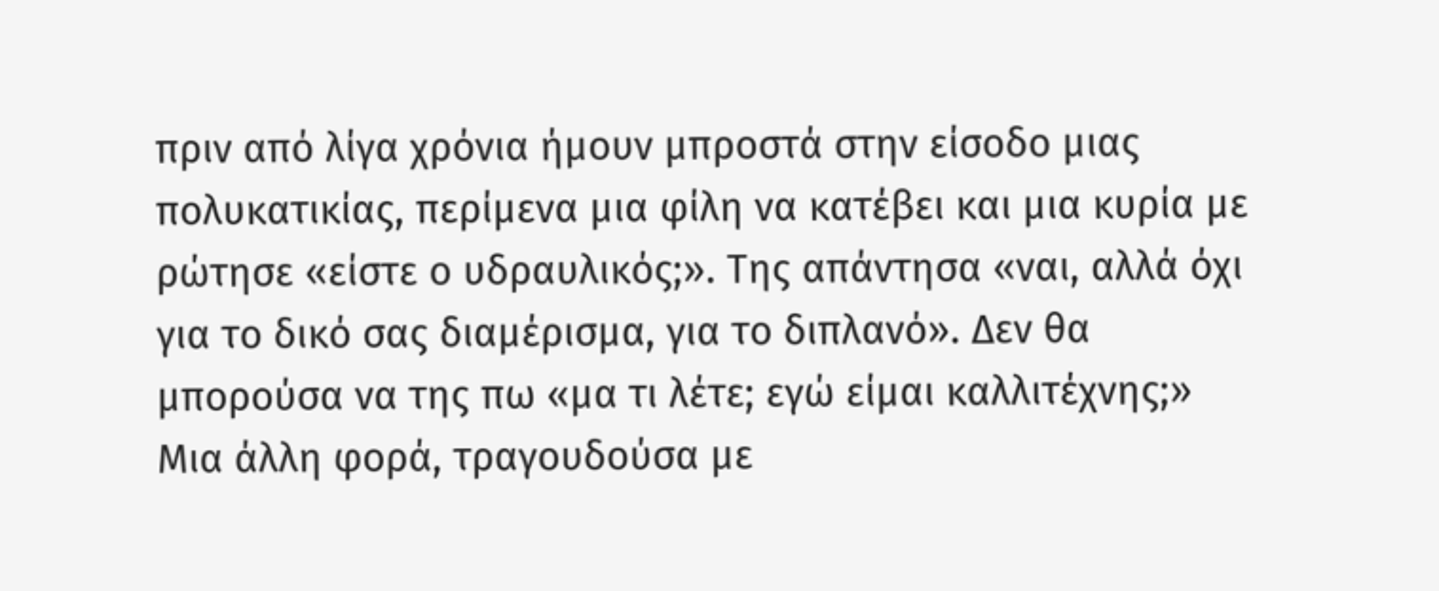πριν από λίγα χρόνια ήμουν μπροστά στην είσοδο μιας πολυκατικίας, περίμενα μια φίλη να κατέβει και μια κυρία με ρώτησε «είστε ο υδραυλικός;». Της απάντησα «ναι, αλλά όχι για το δικό σας διαμέρισμα, για το διπλανό». Δεν θα μπορούσα να της πω «μα τι λέτε; εγώ είμαι καλλιτέχνης;» Μια άλλη φορά, τραγουδούσα με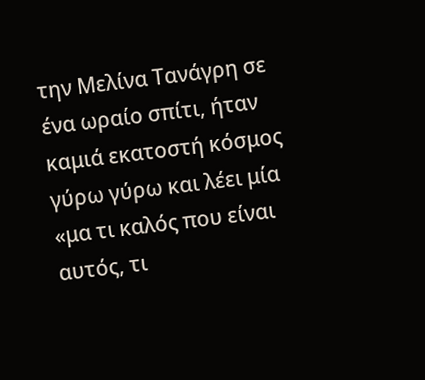την Μελίνα Τανάγρη σε ένα ωραίο σπίτι, ήταν καμιά εκατοστή κόσμος γύρω γύρω και λέει μία «μα τι καλός που είναι αυτός, τι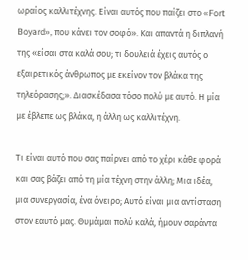ωραίος καλλιτέχνης. Είναι αυτός που παίζει στο «Fort Boyard», που κάνει τον σοφό». Και απαντά η διπλανή της «είσαι στα καλά σου; τι δουλειά έχεις αυτός ο εξαιρετικός άνθρωπος με εκείνον τον βλάκα της τηλεόρασης;». Διασκέδασα τόσο πολύ με αυτό. Η μία με έβλεπε ως βλάκα, η άλλη ως καλλιτέχνη.

Τι είναι αυτό που σας παίρνει από το χέρι κάθε φορά και σας βάζει από τη μία τέχνη στην άλλη; Μια ιδέα, μια συνεργασία, ένα όνειρο; Αυτό είναι μια αντίσταση στον εαυτό μας. Θυμάμαι πολύ καλά, ήμουν σαράντα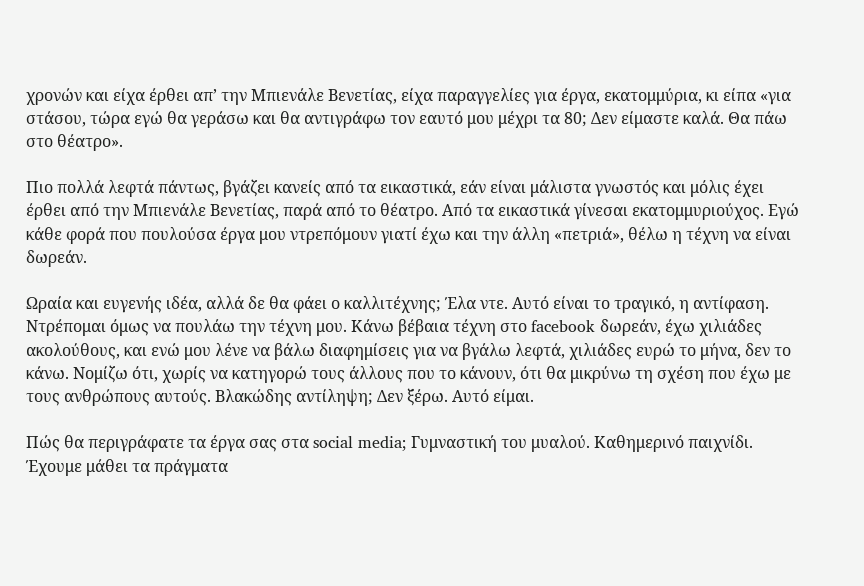χρονών και είχα έρθει απ’ την Μπιενάλε Βενετίας, είχα παραγγελίες για έργα, εκατομμύρια, κι είπα «για στάσου, τώρα εγώ θα γεράσω και θα αντιγράφω τον εαυτό μου μέχρι τα 80; Δεν είμαστε καλά. Θα πάω στο θέατρο».

Πιο πολλά λεφτά πάντως, βγάζει κανείς από τα εικαστικά, εάν είναι μάλιστα γνωστός και μόλις έχει έρθει από την Μπιενάλε Βενετίας, παρά από το θέατρο. Από τα εικαστικά γίνεσαι εκατομμυριούχος. Εγώ κάθε φορά που πουλούσα έργα μου ντρεπόμουν γιατί έχω και την άλλη «πετριά», θέλω η τέχνη να είναι δωρεάν.

Ωραία και ευγενής ιδέα, αλλά δε θα φάει ο καλλιτέχνης; Έλα ντε. Αυτό είναι το τραγικό, η αντίφαση. Ντρέπομαι όμως να πουλάω την τέχνη μου. Κάνω βέβαια τέχνη στο facebook δωρεάν, έχω χιλιάδες ακολούθους, και ενώ μου λένε να βάλω διαφημίσεις για να βγάλω λεφτά, χιλιάδες ευρώ το μήνα, δεν το κάνω. Νομίζω ότι, χωρίς να κατηγορώ τους άλλους που το κάνουν, ότι θα μικρύνω τη σχέση που έχω με τους ανθρώπους αυτούς. Βλακώδης αντίληψη; Δεν ξέρω. Αυτό είμαι.

Πώς θα περιγράφατε τα έργα σας στα social media; Γυμναστική του μυαλού. Καθημερινό παιχνίδι. Έχουμε μάθει τα πράγματα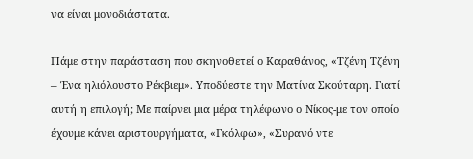να είναι μονοδιάστατα.

Πάμε στην παράσταση που σκηνοθετεί ο Καραθάνος, «Τζένη Τζένη – Ένα ηλιόλουστο Ρέκβιεμ». Υποδύεστε την Ματίνα Σκούταρη. Γιατί αυτή η επιλογή; Με παίρνει μια μέρα τηλέφωνο ο Νίκος-με τον οποίο έχουμε κάνει αριστουργήματα, «Γκόλφω», «Συρανό ντε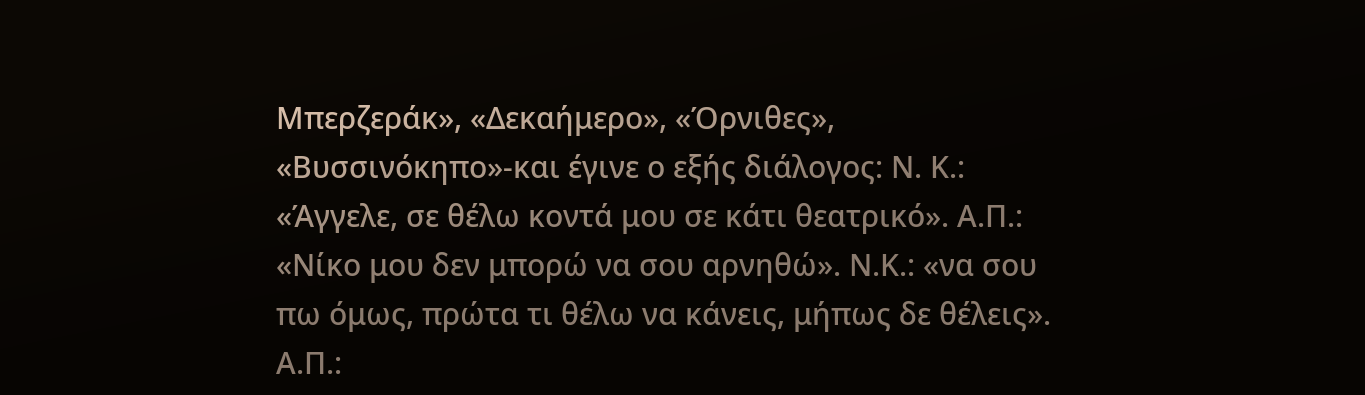Μπερζεράκ», «Δεκαήμερο», «Όρνιθες», «Βυσσινόκηπο»-και έγινε ο εξής διάλογος: Ν. Κ.: «Άγγελε, σε θέλω κοντά μου σε κάτι θεατρικό». Α.Π.: «Νίκο μου δεν μπορώ να σου αρνηθώ». Ν.Κ.: «να σου πω όμως, πρώτα τι θέλω να κάνεις, μήπως δε θέλεις». Α.Π.: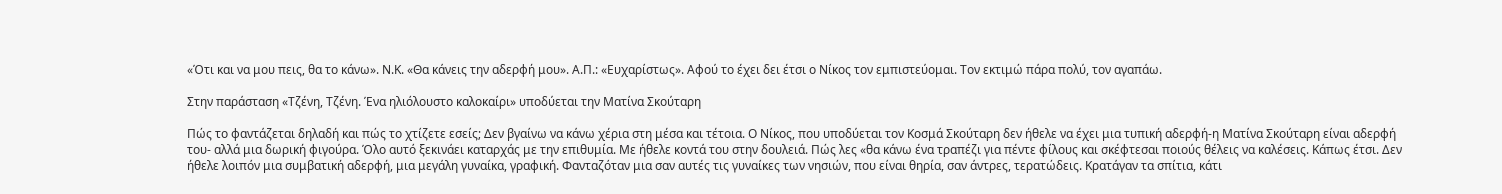«Ότι και να μου πεις, θα το κάνω». Ν.Κ. «Θα κάνεις την αδερφή μου». Α.Π.: «Ευχαρίστως». Αφού το έχει δει έτσι ο Νίκος τον εμπιστεύομαι. Τον εκτιμώ πάρα πολύ, τον αγαπάω.

Στην παράσταση «Τζένη, Τζένη. Ένα ηλιόλουστο καλοκαίρι» υποδύεται την Ματίνα Σκούταρη

Πώς το φαντάζεται δηλαδή και πώς το χτίζετε εσείς; Δεν βγαίνω να κάνω χέρια στη μέσα και τέτοια. Ο Νίκος, που υποδύεται τον Κοσμά Σκούταρη δεν ήθελε να έχει μια τυπική αδερφή-η Ματίνα Σκούταρη είναι αδερφή του- αλλά μια δωρική φιγούρα. Όλο αυτό ξεκινάει καταρχάς με την επιθυμία. Με ήθελε κοντά του στην δουλειά. Πώς λες «θα κάνω ένα τραπέζι για πέντε φίλους και σκέφτεσαι ποιούς θέλεις να καλέσεις. Κάπως έτσι. Δεν ήθελε λοιπόν μια συμβατική αδερφή, μια μεγάλη γυναίκα, γραφική. Φανταζόταν μια σαν αυτές τις γυναίκες των νησιών, που είναι θηρία, σαν άντρες, τερατώδεις. Κρατάγαν τα σπίτια, κάτι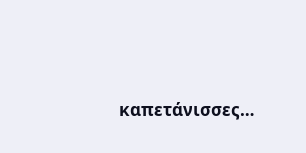καπετάνισσες…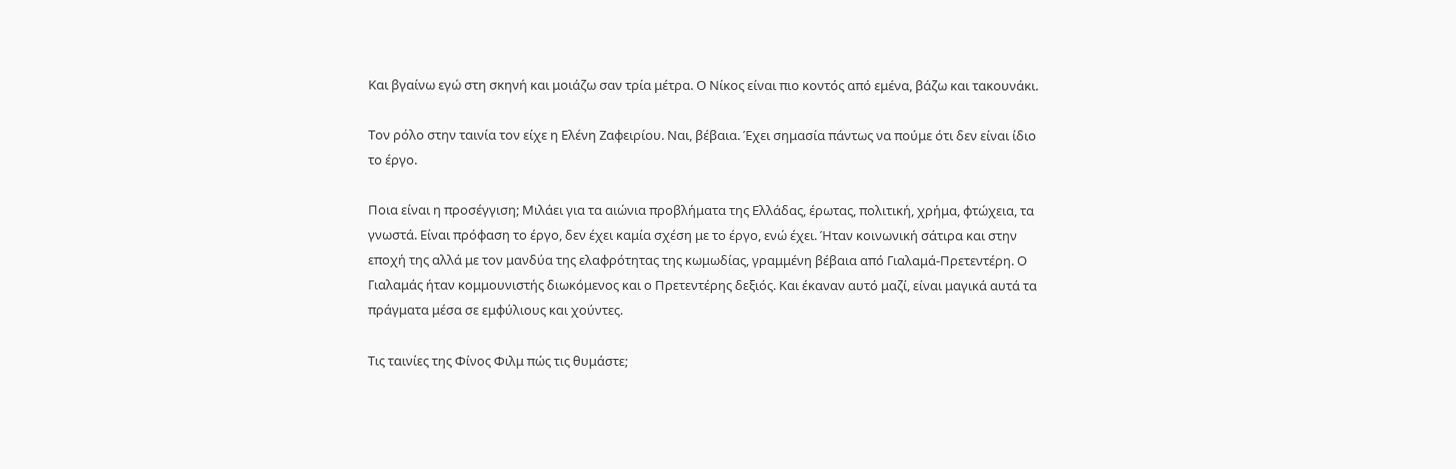Και βγαίνω εγώ στη σκηνή και μοιάζω σαν τρία μέτρα. Ο Νίκος είναι πιο κοντός από εμένα, βάζω και τακουνάκι.

Τον ρόλο στην ταινία τον είχε η Ελένη Ζαφειρίου. Ναι, βέβαια. Έχει σημασία πάντως να πούμε ότι δεν είναι ίδιο το έργο.

Ποια είναι η προσέγγιση; Μιλάει για τα αιώνια προβλήματα της Ελλάδας, έρωτας, πολιτική, χρήμα, φτώχεια, τα γνωστά. Είναι πρόφαση το έργο, δεν έχει καμία σχέση με το έργο, ενώ έχει. Ήταν κοινωνική σάτιρα και στην εποχή της αλλά με τον μανδύα της ελαφρότητας της κωμωδίας, γραμμένη βέβαια από Γιαλαμά-Πρετεντέρη. Ο Γιαλαμάς ήταν κομμουνιστής διωκόμενος και ο Πρετεντέρης δεξιός. Και έκαναν αυτό μαζί, είναι μαγικά αυτά τα πράγματα μέσα σε εμφύλιους και χούντες.

Τις ταινίες της Φίνος Φιλμ πώς τις θυμάστε;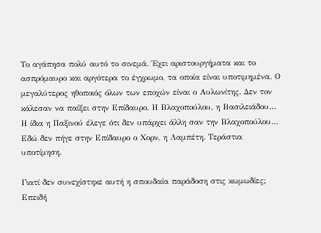Το αγάπησα πολύ αυτό το σινεμά. Έχει αριστουργήματα και το ασπρόμαυρο και αργότερα το έγχρωμο, τα οποία είναι υποτιμημένα. Ο μεγαλύτερος ηθοποιός όλων των εποχών είναι ο Αυλωνίτης. Δεν τον κάλεσαν να παίξει στην Επίδαυρο. Η Βλαχοπούλου, η Βασιλειάδου… Η ίδια η Παξινού έλεγε ότι δεν υπάρχει άλλη σαν την Βλαχοπούλου… Εδώ δεν πήγε στην Επίδαυρο ο Χορν, η Λαμπέτη. Τεράστια υποτίμηση.

Γιατί δεν συνεχίστηκε αυτή η σπουδαία παράδοση στις κωμωδίες; Επειδή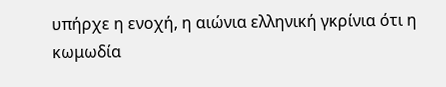υπήρχε η ενοχή, η αιώνια ελληνική γκρίνια ότι η κωμωδία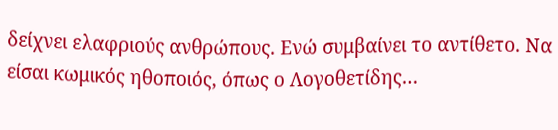δείχνει ελαφριούς ανθρώπους. Ενώ συμβαίνει το αντίθετο. Να είσαι κωμικός ηθοποιός, όπως ο Λογοθετίδης…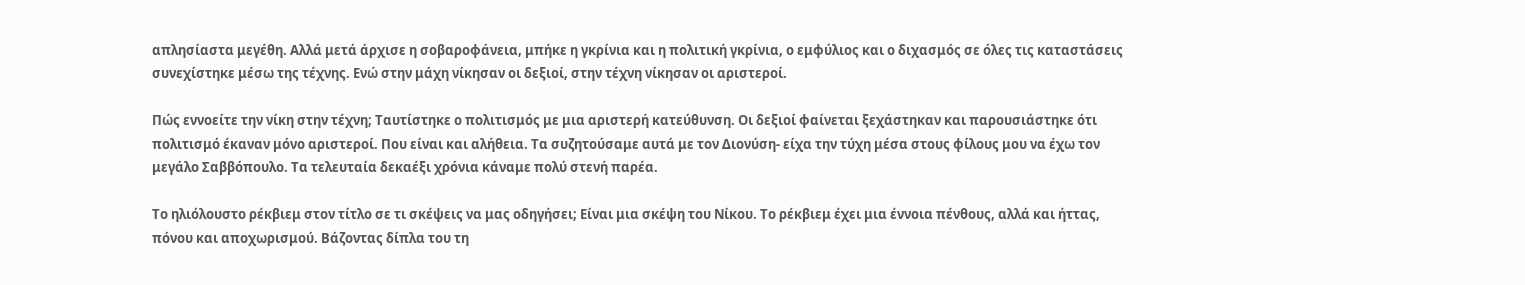απλησίαστα μεγέθη. Αλλά μετά άρχισε η σοβαροφάνεια, μπήκε η γκρίνια και η πολιτική γκρίνια, ο εμφύλιος και ο διχασμός σε όλες τις καταστάσεις συνεχίστηκε μέσω της τέχνης. Ενώ στην μάχη νίκησαν οι δεξιοί, στην τέχνη νίκησαν οι αριστεροί.

Πώς εννοείτε την νίκη στην τέχνη; Ταυτίστηκε ο πολιτισμός με μια αριστερή κατεύθυνση. Οι δεξιοί φαίνεται ξεχάστηκαν και παρουσιάστηκε ότι πολιτισμό έκαναν μόνο αριστεροί. Που είναι και αλήθεια. Τα συζητούσαμε αυτά με τον Διονύση- είχα την τύχη μέσα στους φίλους μου να έχω τον μεγάλο Σαββόπουλο. Τα τελευταία δεκαέξι χρόνια κάναμε πολύ στενή παρέα.

Το ηλιόλουστο ρέκβιεμ στον τίτλο σε τι σκέψεις να μας οδηγήσει; Είναι μια σκέψη του Νίκου. Το ρέκβιεμ έχει μια έννοια πένθους, αλλά και ήττας, πόνου και αποχωρισμού. Βάζοντας δίπλα του τη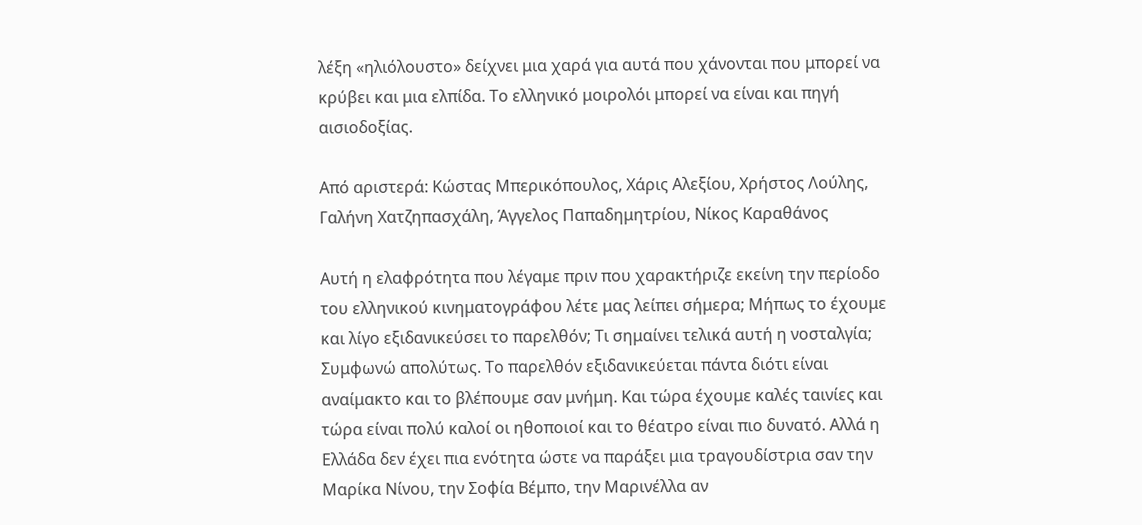λέξη «ηλιόλουστο» δείχνει μια χαρά για αυτά που χάνονται που μπορεί να κρύβει και μια ελπίδα. Το ελληνικό μοιρολόι μπορεί να είναι και πηγή αισιοδοξίας.

Από αριστερά: Κώστας Μπερικόπουλος, Χάρις Αλεξίου, Χρήστος Λούλης, Γαλήνη Χατζηπασχάλη, Άγγελος Παπαδημητρίου, Νίκος Καραθάνος

Αυτή η ελαφρότητα που λέγαμε πριν που χαρακτήριζε εκείνη την περίοδο του ελληνικού κινηματογράφου λέτε μας λείπει σήμερα; Μήπως το έχουμε και λίγο εξιδανικεύσει το παρελθόν; Τι σημαίνει τελικά αυτή η νοσταλγία; Συμφωνώ απολύτως. Το παρελθόν εξιδανικεύεται πάντα διότι είναι αναίμακτο και το βλέπουμε σαν μνήμη. Και τώρα έχουμε καλές ταινίες και τώρα είναι πολύ καλοί οι ηθοποιοί και το θέατρο είναι πιο δυνατό. Αλλά η Ελλάδα δεν έχει πια ενότητα ώστε να παράξει μια τραγουδίστρια σαν την Μαρίκα Νίνου, την Σοφία Βέμπο, την Μαρινέλλα αν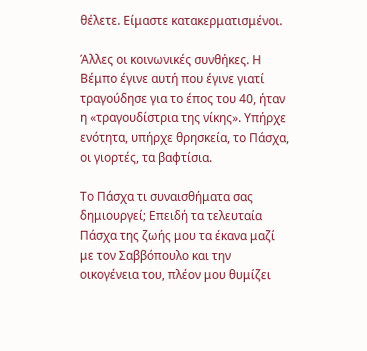θέλετε. Είμαστε κατακερματισμένοι.

Άλλες οι κοινωνικές συνθήκες. Η Βέμπο έγινε αυτή που έγινε γιατί τραγούδησε για το έπος του 40, ήταν η «τραγουδίστρια της νίκης». Υπήρχε ενότητα, υπήρχε θρησκεία, το Πάσχα, οι γιορτές, τα βαφτίσια.

Το Πάσχα τι συναισθήματα σας δημιουργεί; Επειδή τα τελευταία Πάσχα της ζωής μου τα έκανα μαζί με τον Σαββόπουλο και την οικογένεια του, πλέον μου θυμίζει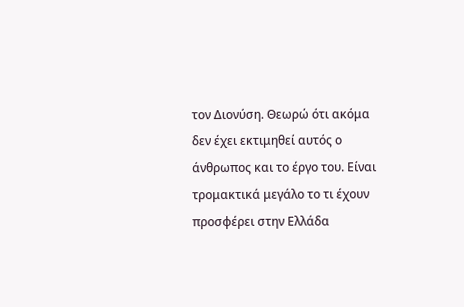τον Διονύση. Θεωρώ ότι ακόμα δεν έχει εκτιμηθεί αυτός ο άνθρωπος και το έργο του. Είναι τρομακτικά μεγάλο το τι έχουν προσφέρει στην Ελλάδα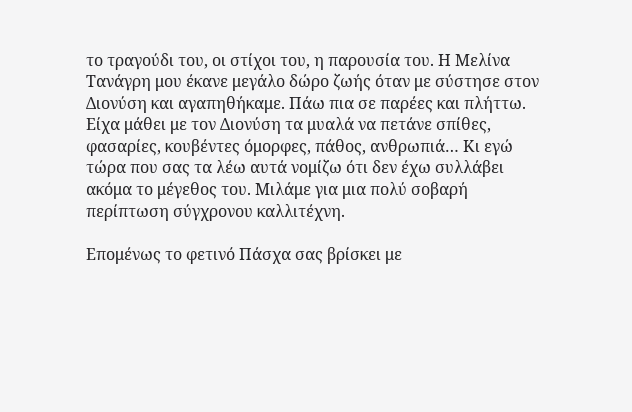το τραγούδι του, οι στίχοι του, η παρουσία του. Η Μελίνα Τανάγρη μου έκανε μεγάλο δώρο ζωής όταν με σύστησε στον Διονύση και αγαπηθήκαμε. Πάω πια σε παρέες και πλήττω. Είχα μάθει με τον Διονύση τα μυαλά να πετάνε σπίθες, φασαρίες, κουβέντες όμορφες, πάθος, ανθρωπιά… Κι εγώ τώρα που σας τα λέω αυτά νομίζω ότι δεν έχω συλλάβει ακόμα το μέγεθος του. Μιλάμε για μια πολύ σοβαρή περίπτωση σύγχρονου καλλιτέχνη.

Επομένως το φετινό Πάσχα σας βρίσκει με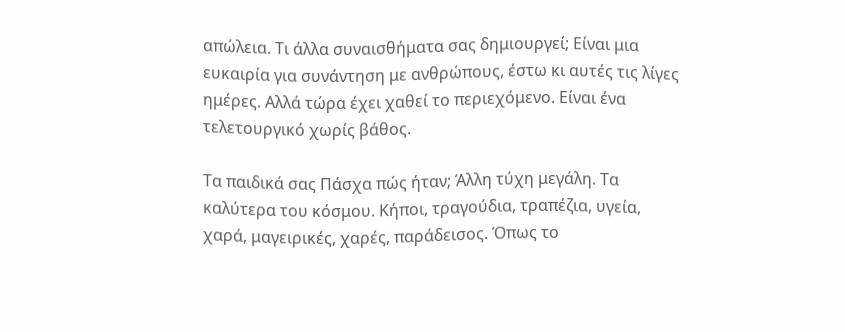απώλεια. Τι άλλα συναισθήματα σας δημιουργεί; Είναι μια ευκαιρία για συνάντηση με ανθρώπους, έστω κι αυτές τις λίγες ημέρες. Αλλά τώρα έχει χαθεί το περιεχόμενο. Είναι ένα τελετουργικό χωρίς βάθος.

Τα παιδικά σας Πάσχα πώς ήταν; Άλλη τύχη μεγάλη. Τα καλύτερα του κόσμου. Κήποι, τραγούδια, τραπέζια, υγεία, χαρά, μαγειρικές, χαρές, παράδεισος. Όπως το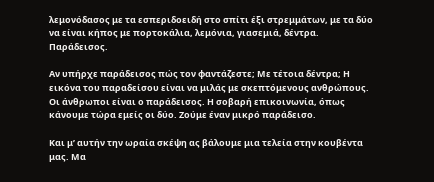λεμονόδασος με τα εσπεριδοειδή στο σπίτι έξι στρεμμάτων, με τα δύο να είναι κήπος με πορτοκάλια, λεμόνια, γιασεμιά, δέντρα. Παράδεισος.

Αν υπήρχε παράδεισος πώς τον φαντάζεστε; Με τέτοια δέντρα; Η εικόνα του παραδείσου είναι να μιλάς με σκεπτόμενους ανθρώπους. Οι άνθρωποι είναι ο παράδεισος. Η σοβαρή επικοινωνία, όπως κάνουμε τώρα εμείς οι δύο. Ζούμε έναν μικρό παράδεισο.

Και μ’ αυτήν την ωραία σκέψη ας βάλουμε μια τελεία στην κουβέντα μας. Μα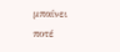μπαίνει ποτέ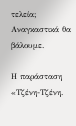τελεία; Αναγκαστικά θα βάλουμε.

Η παράσταση «Τζένη-Τζένη.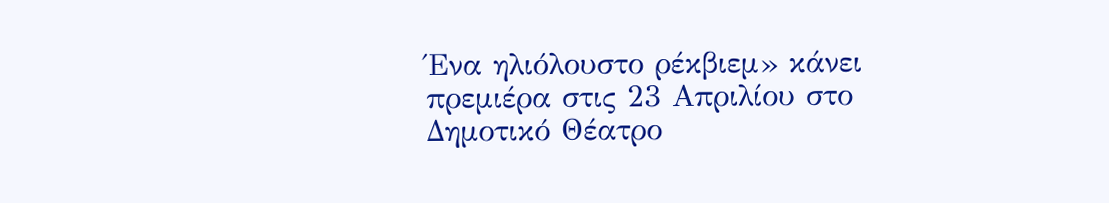Ένα ηλιόλουστο ρέκβιεμ» κάνει πρεμιέρα στις 23 Απριλίου στο Δημοτικό Θέατρο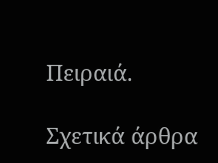Πειραιά.

Σχετικά άρθρα